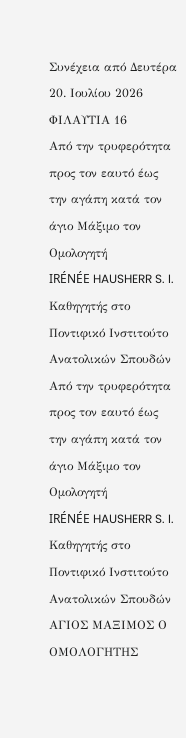Συνέχεια από Δευτέρα 20. Ιουλίου 2026
ΦΙΛΑΥΤΙΑ 16
Από την τρυφερότητα προς τον εαυτό έως την αγάπη κατά τον άγιο Μάξιμο τον Ομολογητή
IRÉNÉE HAUSHERR S. I.
Καθηγητής στο Ποντιφικό Ινστιτούτο Ανατολικών Σπουδών
Από την τρυφερότητα προς τον εαυτό έως την αγάπη κατά τον άγιο Μάξιμο τον Ομολογητή
IRÉNÉE HAUSHERR S. I.
Καθηγητής στο Ποντιφικό Ινστιτούτο Ανατολικών Σπουδών
ΑΓΙΟΣ ΜΑΞΙΜΟΣ Ο ΟΜΟΛΟΓΗΤΗΣ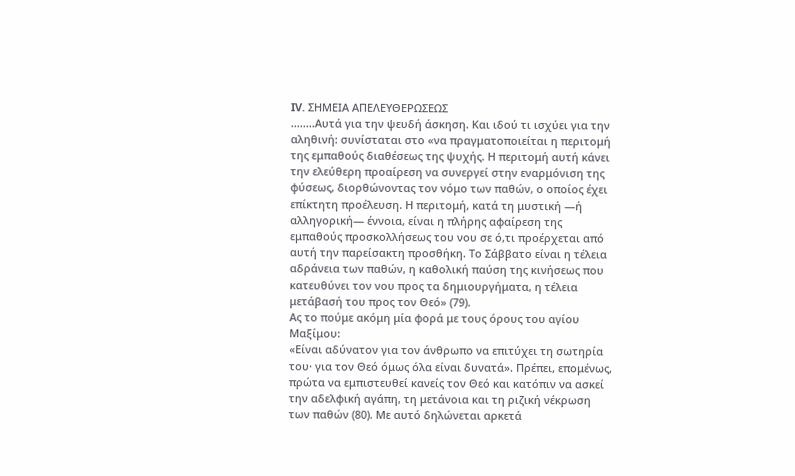IV. ΣΗΜΕΙΑ ΑΠΕΛΕΥΘΕΡΩΣΕΩΣ
........Αυτά για την ψευδή άσκηση. Και ιδού τι ισχύει για την αληθινή: συνίσταται στο «να πραγματοποιείται η περιτομή της εμπαθούς διαθέσεως της ψυχής. Η περιτομή αυτή κάνει την ελεύθερη προαίρεση να συνεργεί στην εναρμόνιση της φύσεως, διορθώνοντας τον νόμο των παθών, ο οποίος έχει επίκτητη προέλευση. Η περιτομή, κατά τη μυστική —ή αλληγορική— έννοια, είναι η πλήρης αφαίρεση της εμπαθούς προσκολλήσεως του νου σε ό,τι προέρχεται από αυτή την παρείσακτη προσθήκη. Το Σάββατο είναι η τέλεια αδράνεια των παθών, η καθολική παύση της κινήσεως που κατευθύνει τον νου προς τα δημιουργήματα, η τέλεια μετάβασή του προς τον Θεό» (79).
Ας το πούμε ακόμη μία φορά με τους όρους του αγίου Μαξίμου:
«Είναι αδύνατον για τον άνθρωπο να επιτύχει τη σωτηρία του· για τον Θεό όμως όλα είναι δυνατά». Πρέπει, επομένως, πρώτα να εμπιστευθεί κανείς τον Θεό και κατόπιν να ασκεί την αδελφική αγάπη, τη μετάνοια και τη ριζική νέκρωση των παθών (80). Με αυτό δηλώνεται αρκετά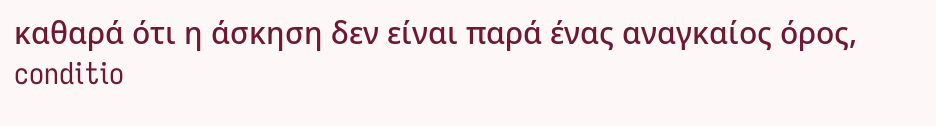καθαρά ότι η άσκηση δεν είναι παρά ένας αναγκαίος όρος, conditio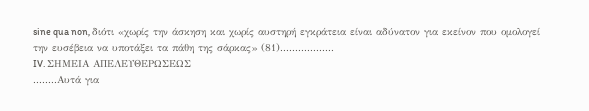sine qua non, διότι «χωρίς την άσκηση και χωρίς αυστηρή εγκράτεια είναι αδύνατον για εκείνον που ομολογεί την ευσέβεια να υποτάξει τα πάθη της σάρκας» (81)..................
IV. ΣΗΜΕΙΑ ΑΠΕΛΕΥΘΕΡΩΣΕΩΣ
........Αυτά για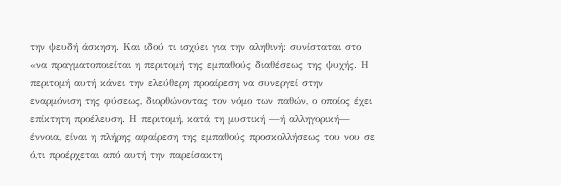την ψευδή άσκηση. Και ιδού τι ισχύει για την αληθινή: συνίσταται στο «να πραγματοποιείται η περιτομή της εμπαθούς διαθέσεως της ψυχής. Η περιτομή αυτή κάνει την ελεύθερη προαίρεση να συνεργεί στην εναρμόνιση της φύσεως, διορθώνοντας τον νόμο των παθών, ο οποίος έχει επίκτητη προέλευση. Η περιτομή, κατά τη μυστική —ή αλληγορική— έννοια, είναι η πλήρης αφαίρεση της εμπαθούς προσκολλήσεως του νου σε ό,τι προέρχεται από αυτή την παρείσακτη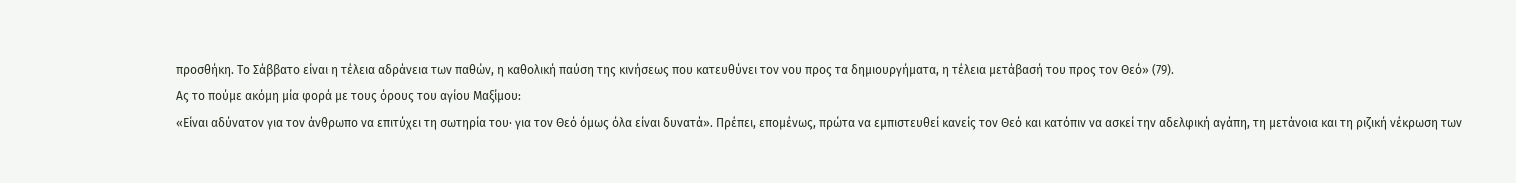προσθήκη. Το Σάββατο είναι η τέλεια αδράνεια των παθών, η καθολική παύση της κινήσεως που κατευθύνει τον νου προς τα δημιουργήματα, η τέλεια μετάβασή του προς τον Θεό» (79).
Ας το πούμε ακόμη μία φορά με τους όρους του αγίου Μαξίμου:
«Είναι αδύνατον για τον άνθρωπο να επιτύχει τη σωτηρία του· για τον Θεό όμως όλα είναι δυνατά». Πρέπει, επομένως, πρώτα να εμπιστευθεί κανείς τον Θεό και κατόπιν να ασκεί την αδελφική αγάπη, τη μετάνοια και τη ριζική νέκρωση των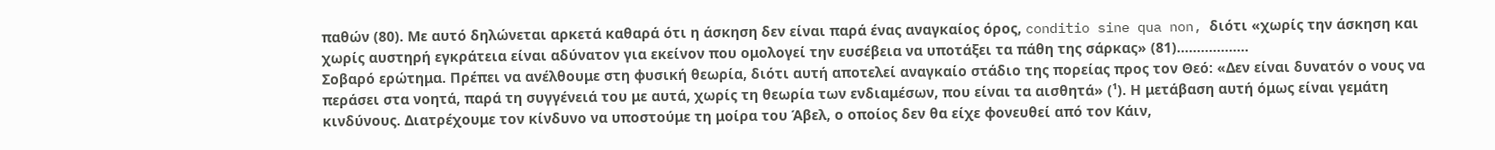παθών (80). Με αυτό δηλώνεται αρκετά καθαρά ότι η άσκηση δεν είναι παρά ένας αναγκαίος όρος, conditio sine qua non, διότι «χωρίς την άσκηση και χωρίς αυστηρή εγκράτεια είναι αδύνατον για εκείνον που ομολογεί την ευσέβεια να υποτάξει τα πάθη της σάρκας» (81)..................
Σοβαρό ερώτημα. Πρέπει να ανέλθουμε στη φυσική θεωρία, διότι αυτή αποτελεί αναγκαίο στάδιο της πορείας προς τον Θεό: «Δεν είναι δυνατόν ο νους να περάσει στα νοητά, παρά τη συγγένειά του με αυτά, χωρίς τη θεωρία των ενδιαμέσων, που είναι τα αισθητά» (¹). Η μετάβαση αυτή όμως είναι γεμάτη κινδύνους. Διατρέχουμε τον κίνδυνο να υποστούμε τη μοίρα του Άβελ, ο οποίος δεν θα είχε φονευθεί από τον Κάιν,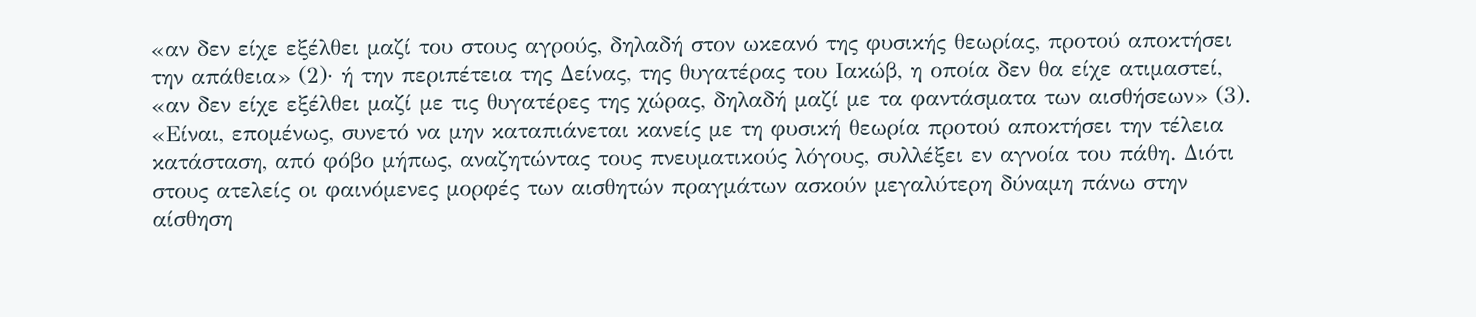«αν δεν είχε εξέλθει μαζί του στους αγρούς, δηλαδή στον ωκεανό της φυσικής θεωρίας, προτού αποκτήσει την απάθεια» (2)· ή την περιπέτεια της Δείνας, της θυγατέρας του Ιακώβ, η οποία δεν θα είχε ατιμαστεί, «αν δεν είχε εξέλθει μαζί με τις θυγατέρες της χώρας, δηλαδή μαζί με τα φαντάσματα των αισθήσεων» (3).
«Είναι, επομένως, συνετό να μην καταπιάνεται κανείς με τη φυσική θεωρία προτού αποκτήσει την τέλεια κατάσταση, από φόβο μήπως, αναζητώντας τους πνευματικούς λόγους, συλλέξει εν αγνοία του πάθη. Διότι στους ατελείς οι φαινόμενες μορφές των αισθητών πραγμάτων ασκούν μεγαλύτερη δύναμη πάνω στην αίσθηση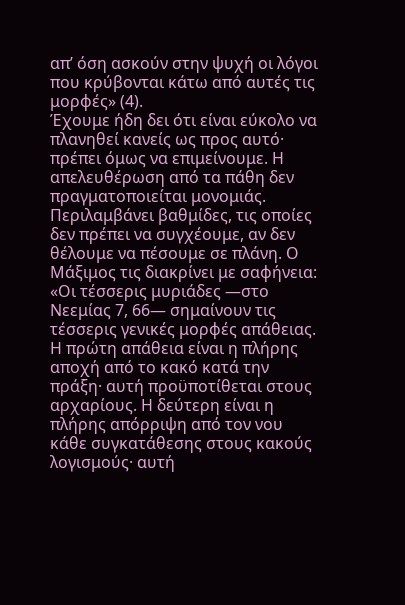απ’ όση ασκούν στην ψυχή οι λόγοι που κρύβονται κάτω από αυτές τις μορφές» (4).
Έχουμε ήδη δει ότι είναι εύκολο να πλανηθεί κανείς ως προς αυτό· πρέπει όμως να επιμείνουμε. Η απελευθέρωση από τα πάθη δεν πραγματοποιείται μονομιάς. Περιλαμβάνει βαθμίδες, τις οποίες δεν πρέπει να συγχέουμε, αν δεν θέλουμε να πέσουμε σε πλάνη. Ο Μάξιμος τις διακρίνει με σαφήνεια:
«Οι τέσσερις μυριάδες —στο Νεεμίας 7, 66— σημαίνουν τις τέσσερις γενικές μορφές απάθειας. Η πρώτη απάθεια είναι η πλήρης αποχή από το κακό κατά την πράξη· αυτή προϋποτίθεται στους αρχαρίους. Η δεύτερη είναι η πλήρης απόρριψη από τον νου κάθε συγκατάθεσης στους κακούς λογισμούς· αυτή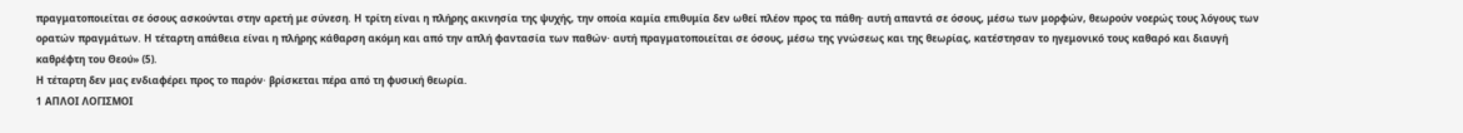πραγματοποιείται σε όσους ασκούνται στην αρετή με σύνεση. Η τρίτη είναι η πλήρης ακινησία της ψυχής, την οποία καμία επιθυμία δεν ωθεί πλέον προς τα πάθη· αυτή απαντά σε όσους, μέσω των μορφών, θεωρούν νοερώς τους λόγους των ορατών πραγμάτων. Η τέταρτη απάθεια είναι η πλήρης κάθαρση ακόμη και από την απλή φαντασία των παθών· αυτή πραγματοποιείται σε όσους, μέσω της γνώσεως και της θεωρίας, κατέστησαν το ηγεμονικό τους καθαρό και διαυγή καθρέφτη του Θεού» (5).
Η τέταρτη δεν μας ενδιαφέρει προς το παρόν· βρίσκεται πέρα από τη φυσική θεωρία.
1 ΑΠΛΟΙ ΛΟΓΙΣΜΟΙ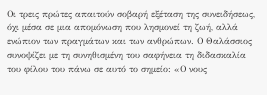Οι τρεις πρώτες απαιτούν σοβαρή εξέταση της συνειδήσεως, όχι μέσα σε μια απομόνωση που λησμονεί τη ζωή, αλλά ενώπιον των πραγμάτων και των ανθρώπων. Ο Θαλάσσιος συνοψίζει με τη συνηθισμένη του σαφήνεια τη διδασκαλία του φίλου του πάνω σε αυτό το σημείο: «Ο νους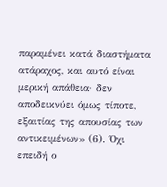παραμένει κατά διαστήματα ατάραχος, και αυτό είναι μερική απάθεια· δεν αποδεικνύει όμως τίποτε, εξαιτίας της απουσίας των αντικειμένων» (6). Όχι επειδή ο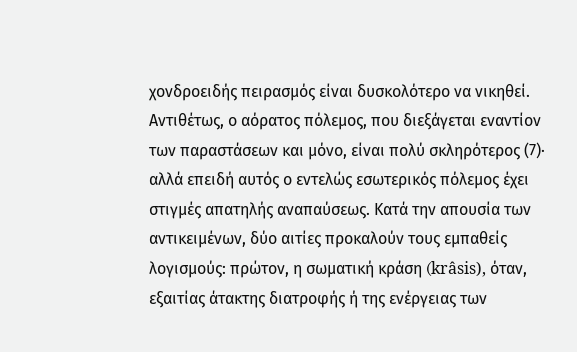χονδροειδής πειρασμός είναι δυσκολότερο να νικηθεί. Αντιθέτως, ο αόρατος πόλεμος, που διεξάγεται εναντίον των παραστάσεων και μόνο, είναι πολύ σκληρότερος (7)· αλλά επειδή αυτός ο εντελώς εσωτερικός πόλεμος έχει στιγμές απατηλής αναπαύσεως. Κατά την απουσία των αντικειμένων, δύο αιτίες προκαλούν τους εμπαθείς λογισμούς: πρώτον, η σωματική κράση (krâsis), όταν, εξαιτίας άτακτης διατροφής ή της ενέργειας των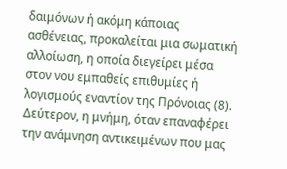δαιμόνων ή ακόμη κάποιας ασθένειας, προκαλείται μια σωματική αλλοίωση, η οποία διεγείρει μέσα στον νου εμπαθείς επιθυμίες ή λογισμούς εναντίον της Πρόνοιας (8). Δεύτερον, η μνήμη, όταν επαναφέρει την ανάμνηση αντικειμένων που μας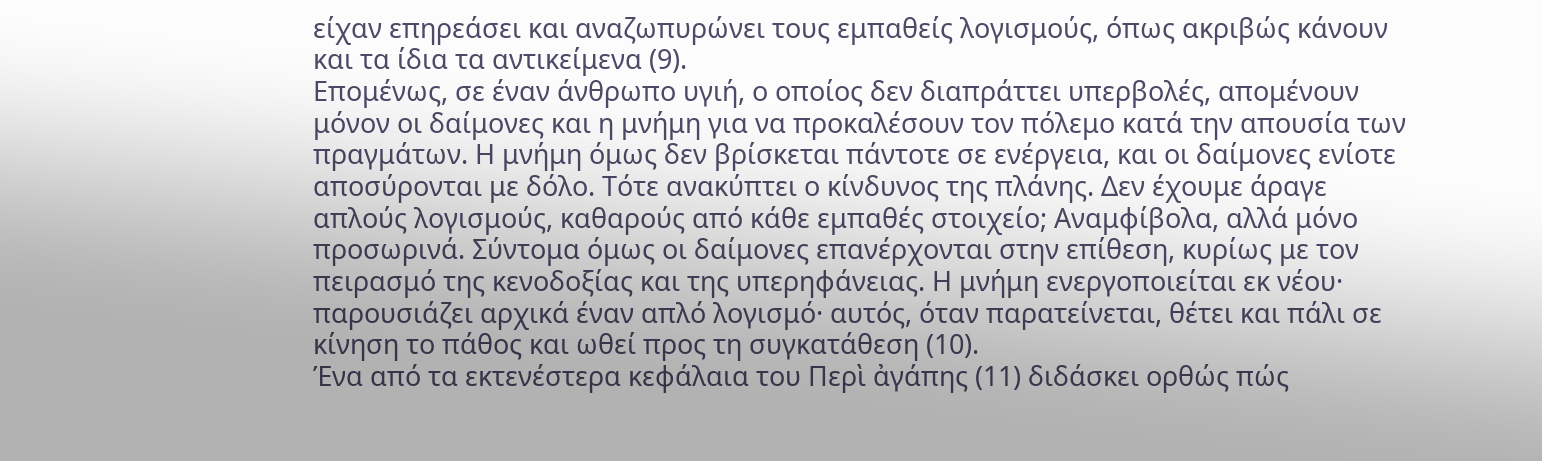είχαν επηρεάσει και αναζωπυρώνει τους εμπαθείς λογισμούς, όπως ακριβώς κάνουν και τα ίδια τα αντικείμενα (9).
Επομένως, σε έναν άνθρωπο υγιή, ο οποίος δεν διαπράττει υπερβολές, απομένουν μόνον οι δαίμονες και η μνήμη για να προκαλέσουν τον πόλεμο κατά την απουσία των πραγμάτων. Η μνήμη όμως δεν βρίσκεται πάντοτε σε ενέργεια, και οι δαίμονες ενίοτε αποσύρονται με δόλο. Τότε ανακύπτει ο κίνδυνος της πλάνης. Δεν έχουμε άραγε απλούς λογισμούς, καθαρούς από κάθε εμπαθές στοιχείο; Αναμφίβολα, αλλά μόνο προσωρινά. Σύντομα όμως οι δαίμονες επανέρχονται στην επίθεση, κυρίως με τον πειρασμό της κενοδοξίας και της υπερηφάνειας. Η μνήμη ενεργοποιείται εκ νέου· παρουσιάζει αρχικά έναν απλό λογισμό· αυτός, όταν παρατείνεται, θέτει και πάλι σε κίνηση το πάθος και ωθεί προς τη συγκατάθεση (10).
Ένα από τα εκτενέστερα κεφάλαια του Περὶ ἀγάπης (11) διδάσκει ορθώς πώς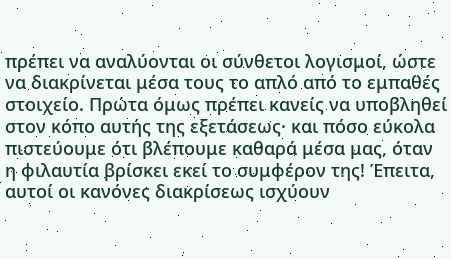πρέπει να αναλύονται οι σύνθετοι λογισμοί, ώστε να διακρίνεται μέσα τους το απλό από το εμπαθές στοιχείο. Πρώτα όμως πρέπει κανείς να υποβληθεί στον κόπο αυτής της εξετάσεως· και πόσο εύκολα πιστεύουμε ότι βλέπουμε καθαρά μέσα μας, όταν η φιλαυτία βρίσκει εκεί το συμφέρον της! Έπειτα, αυτοί οι κανόνες διακρίσεως ισχύουν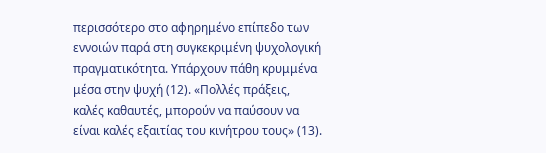περισσότερο στο αφηρημένο επίπεδο των εννοιών παρά στη συγκεκριμένη ψυχολογική πραγματικότητα. Υπάρχουν πάθη κρυμμένα μέσα στην ψυχή (12). «Πολλές πράξεις, καλές καθαυτές, μπορούν να παύσουν να είναι καλές εξαιτίας του κινήτρου τους» (13).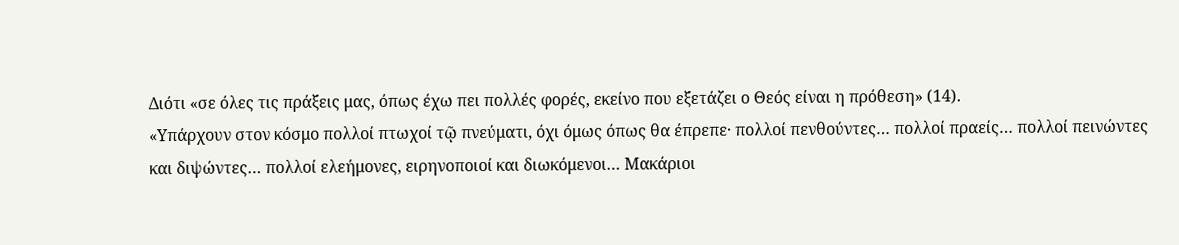Διότι «σε όλες τις πράξεις μας, όπως έχω πει πολλές φορές, εκείνο που εξετάζει ο Θεός είναι η πρόθεση» (14).
«Υπάρχουν στον κόσμο πολλοί πτωχοί τῷ πνεύματι, όχι όμως όπως θα έπρεπε· πολλοί πενθούντες… πολλοί πραείς… πολλοί πεινώντες και διψώντες… πολλοί ελεήμονες, ειρηνοποιοί και διωκόμενοι… Μακάριοι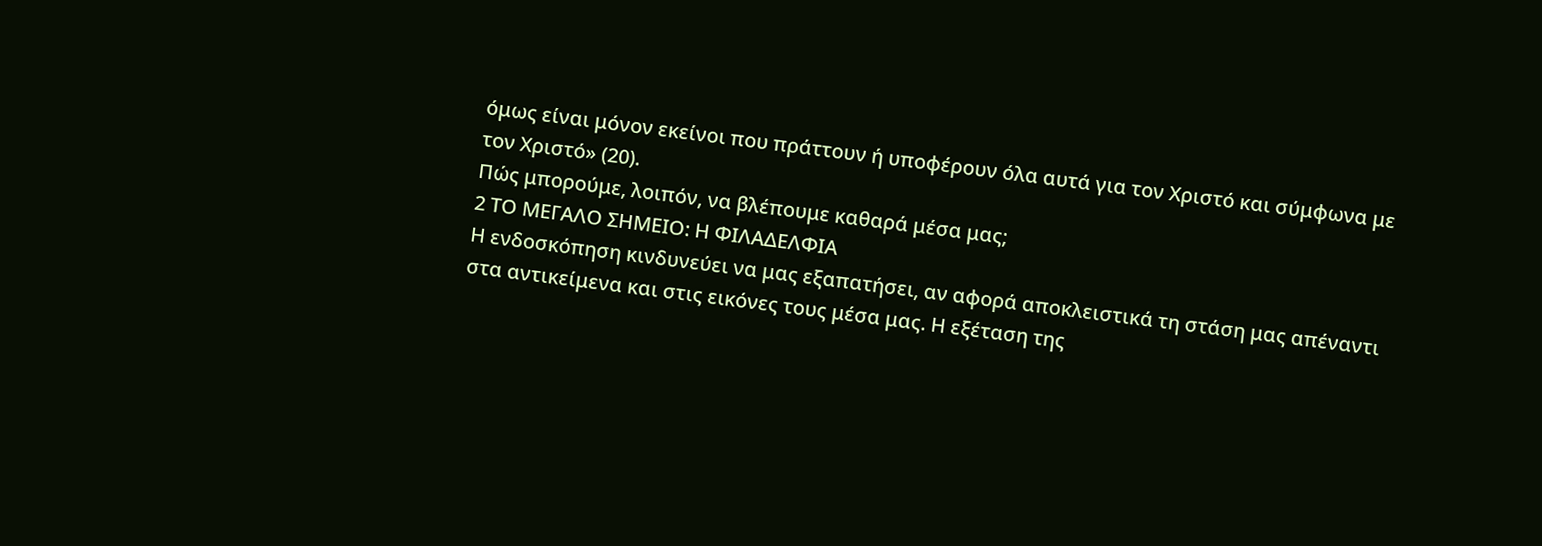όμως είναι μόνον εκείνοι που πράττουν ή υποφέρουν όλα αυτά για τον Χριστό και σύμφωνα με τον Χριστό» (20).
Πώς μπορούμε, λοιπόν, να βλέπουμε καθαρά μέσα μας;
2 ΤΟ ΜΕΓΑΛΟ ΣΗΜΕΙΟ: Η ΦΙΛΑΔΕΛΦΙΑ
Η ενδοσκόπηση κινδυνεύει να μας εξαπατήσει, αν αφορά αποκλειστικά τη στάση μας απέναντι στα αντικείμενα και στις εικόνες τους μέσα μας. Η εξέταση της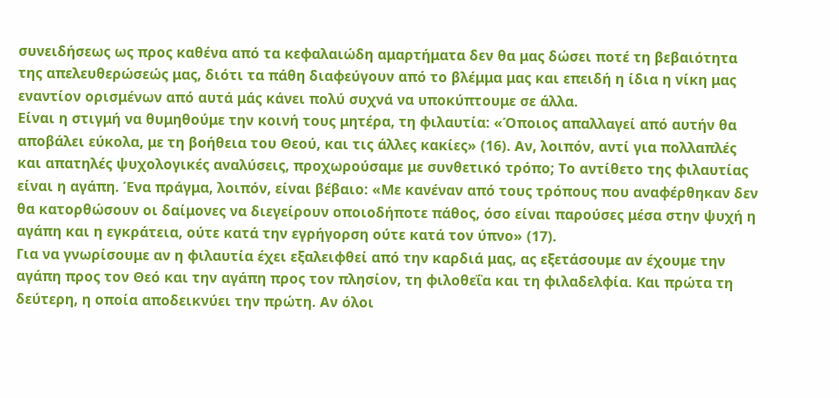συνειδήσεως ως προς καθένα από τα κεφαλαιώδη αμαρτήματα δεν θα μας δώσει ποτέ τη βεβαιότητα της απελευθερώσεώς μας, διότι τα πάθη διαφεύγουν από το βλέμμα μας και επειδή η ίδια η νίκη μας εναντίον ορισμένων από αυτά μάς κάνει πολύ συχνά να υποκύπτουμε σε άλλα.
Είναι η στιγμή να θυμηθούμε την κοινή τους μητέρα, τη φιλαυτία: «Όποιος απαλλαγεί από αυτήν θα αποβάλει εύκολα, με τη βοήθεια του Θεού, και τις άλλες κακίες» (16). Αν, λοιπόν, αντί για πολλαπλές και απατηλές ψυχολογικές αναλύσεις, προχωρούσαμε με συνθετικό τρόπο; Το αντίθετο της φιλαυτίας είναι η αγάπη. Ένα πράγμα, λοιπόν, είναι βέβαιο: «Με κανέναν από τους τρόπους που αναφέρθηκαν δεν θα κατορθώσουν οι δαίμονες να διεγείρουν οποιοδήποτε πάθος, όσο είναι παρούσες μέσα στην ψυχή η αγάπη και η εγκράτεια, ούτε κατά την εγρήγορση ούτε κατά τον ύπνο» (17).
Για να γνωρίσουμε αν η φιλαυτία έχει εξαλειφθεί από την καρδιά μας, ας εξετάσουμε αν έχουμε την αγάπη προς τον Θεό και την αγάπη προς τον πλησίον, τη φιλοθεΐα και τη φιλαδελφία. Και πρώτα τη δεύτερη, η οποία αποδεικνύει την πρώτη. Αν όλοι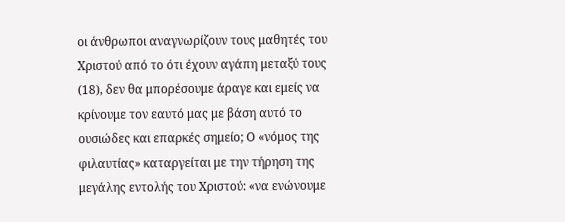οι άνθρωποι αναγνωρίζουν τους μαθητές του Χριστού από το ότι έχουν αγάπη μεταξύ τους (18), δεν θα μπορέσουμε άραγε και εμείς να κρίνουμε τον εαυτό μας με βάση αυτό το ουσιώδες και επαρκές σημείο; Ο «νόμος της φιλαυτίας» καταργείται με την τήρηση της μεγάλης εντολής του Χριστού: «να ενώνουμε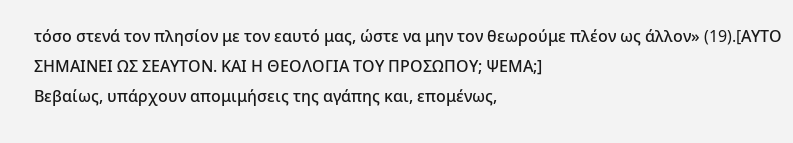τόσο στενά τον πλησίον με τον εαυτό μας, ώστε να μην τον θεωρούμε πλέον ως άλλον» (19).[AYΤΟ ΣΗΜΑΙΝΕΙ ΩΣ ΣΕΑΥΤΟΝ. ΚΑΙ Η ΘΕΟΛΟΓΙΑ ΤΟΥ ΠΡΟΣΩΠΟΥ; ΨΕΜΑ;]
Βεβαίως, υπάρχουν απομιμήσεις της αγάπης και, επομένως,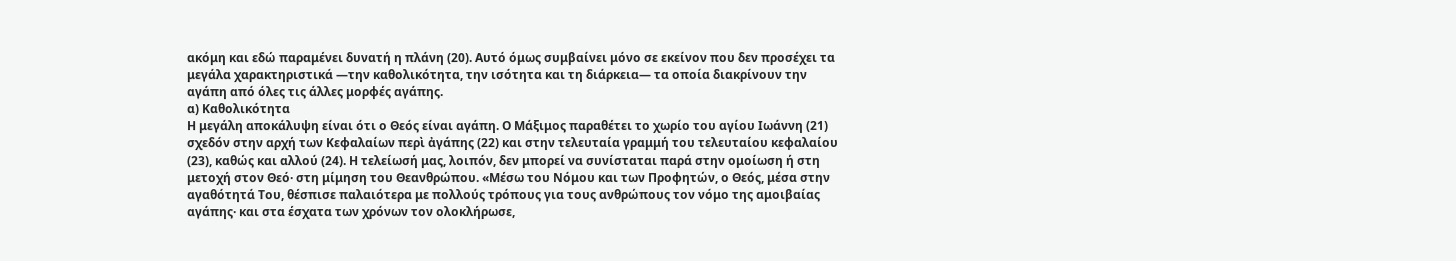ακόμη και εδώ παραμένει δυνατή η πλάνη (20). Αυτό όμως συμβαίνει μόνο σε εκείνον που δεν προσέχει τα μεγάλα χαρακτηριστικά —την καθολικότητα, την ισότητα και τη διάρκεια— τα οποία διακρίνουν την αγάπη από όλες τις άλλες μορφές αγάπης.
α) Καθολικότητα
Η μεγάλη αποκάλυψη είναι ότι ο Θεός είναι αγάπη. Ο Μάξιμος παραθέτει το χωρίο του αγίου Ιωάννη (21) σχεδόν στην αρχή των Κεφαλαίων περὶ ἀγάπης (22) και στην τελευταία γραμμή του τελευταίου κεφαλαίου (23), καθώς και αλλού (24). Η τελείωσή μας, λοιπόν, δεν μπορεί να συνίσταται παρά στην ομοίωση ή στη μετοχή στον Θεό· στη μίμηση του Θεανθρώπου. «Μέσω του Νόμου και των Προφητών, ο Θεός, μέσα στην αγαθότητά Του, θέσπισε παλαιότερα με πολλούς τρόπους για τους ανθρώπους τον νόμο της αμοιβαίας αγάπης· και στα έσχατα των χρόνων τον ολοκλήρωσε,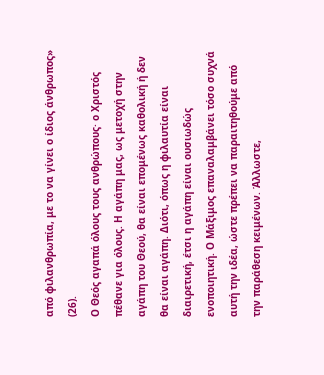από φιλανθρωπία, με το να γίνει ο ίδιος άνθρωπος» (26).
Ο Θεός αγαπά όλους τους ανθρώπους· ο Χριστός πέθανε για όλους. Η αγάπη μας, ως μετοχή στην αγάπη του Θεού, θα είναι επομένως καθολική ή δεν θα είναι αγάπη. Διότι, όπως η φιλαυτία είναι διαιρετική, έτσι η αγάπη είναι ουσιωδώς ενοποιητική. Ο Μάξιμος επαναλαμβάνει τόσο συχνά αυτή την ιδέα, ώστε πρέπει να παραιτηθούμε από την παράθεση κειμένων. Άλλωστε,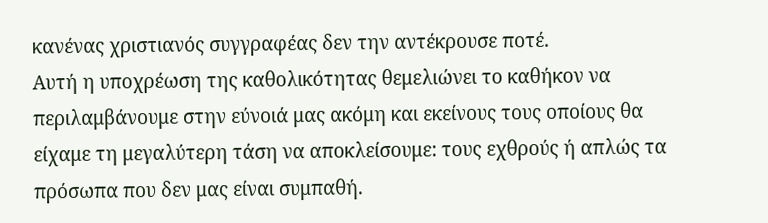κανένας χριστιανός συγγραφέας δεν την αντέκρουσε ποτέ.
Αυτή η υποχρέωση της καθολικότητας θεμελιώνει το καθήκον να περιλαμβάνουμε στην εύνοιά μας ακόμη και εκείνους τους οποίους θα είχαμε τη μεγαλύτερη τάση να αποκλείσουμε: τους εχθρούς ή απλώς τα πρόσωπα που δεν μας είναι συμπαθή.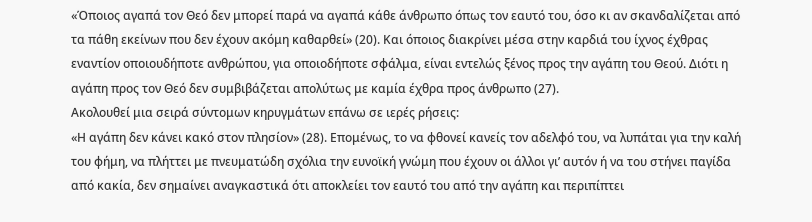«Όποιος αγαπά τον Θεό δεν μπορεί παρά να αγαπά κάθε άνθρωπο όπως τον εαυτό του, όσο κι αν σκανδαλίζεται από τα πάθη εκείνων που δεν έχουν ακόμη καθαρθεί» (20). Και όποιος διακρίνει μέσα στην καρδιά του ίχνος έχθρας εναντίον οποιουδήποτε ανθρώπου, για οποιοδήποτε σφάλμα, είναι εντελώς ξένος προς την αγάπη του Θεού. Διότι η αγάπη προς τον Θεό δεν συμβιβάζεται απολύτως με καμία έχθρα προς άνθρωπο (27).
Ακολουθεί μια σειρά σύντομων κηρυγμάτων επάνω σε ιερές ρήσεις:
«Η αγάπη δεν κάνει κακό στον πλησίον» (28). Επομένως, το να φθονεί κανείς τον αδελφό του, να λυπάται για την καλή του φήμη, να πλήττει με πνευματώδη σχόλια την ευνοϊκή γνώμη που έχουν οι άλλοι γι’ αυτόν ή να του στήνει παγίδα από κακία, δεν σημαίνει αναγκαστικά ότι αποκλείει τον εαυτό του από την αγάπη και περιπίπτει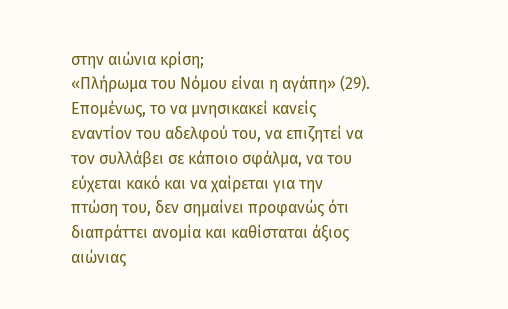στην αιώνια κρίση;
«Πλήρωμα του Νόμου είναι η αγάπη» (29). Επομένως, το να μνησικακεί κανείς εναντίον του αδελφού του, να επιζητεί να τον συλλάβει σε κάποιο σφάλμα, να του εύχεται κακό και να χαίρεται για την πτώση του, δεν σημαίνει προφανώς ότι διαπράττει ανομία και καθίσταται άξιος αιώνιας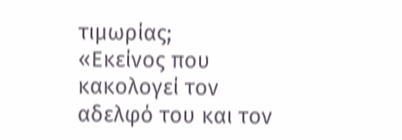τιμωρίας;
«Εκείνος που κακολογεί τον αδελφό του και τον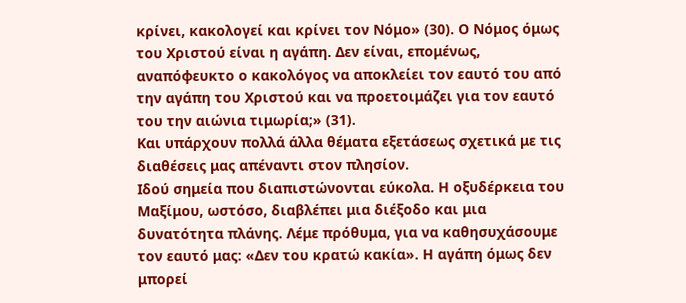κρίνει, κακολογεί και κρίνει τον Νόμο» (30). Ο Νόμος όμως του Χριστού είναι η αγάπη. Δεν είναι, επομένως, αναπόφευκτο ο κακολόγος να αποκλείει τον εαυτό του από την αγάπη του Χριστού και να προετοιμάζει για τον εαυτό του την αιώνια τιμωρία;» (31).
Και υπάρχουν πολλά άλλα θέματα εξετάσεως σχετικά με τις διαθέσεις μας απέναντι στον πλησίον.
Ιδού σημεία που διαπιστώνονται εύκολα. Η οξυδέρκεια του Μαξίμου, ωστόσο, διαβλέπει μια διέξοδο και μια δυνατότητα πλάνης. Λέμε πρόθυμα, για να καθησυχάσουμε τον εαυτό μας: «Δεν του κρατώ κακία». Η αγάπη όμως δεν μπορεί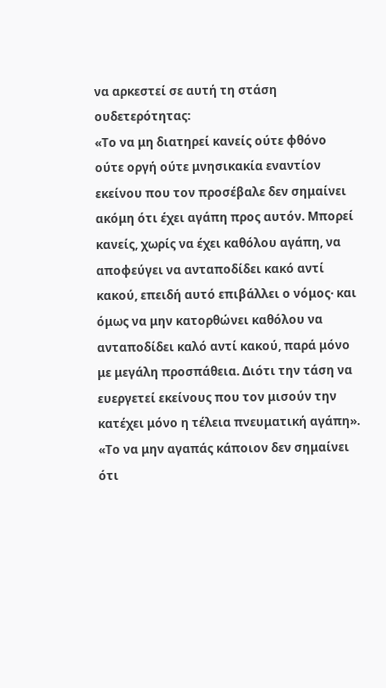να αρκεστεί σε αυτή τη στάση ουδετερότητας:
«Το να μη διατηρεί κανείς ούτε φθόνο ούτε οργή ούτε μνησικακία εναντίον εκείνου που τον προσέβαλε δεν σημαίνει ακόμη ότι έχει αγάπη προς αυτόν. Μπορεί κανείς, χωρίς να έχει καθόλου αγάπη, να αποφεύγει να ανταποδίδει κακό αντί κακού, επειδή αυτό επιβάλλει ο νόμος· και όμως να μην κατορθώνει καθόλου να ανταποδίδει καλό αντί κακού, παρά μόνο με μεγάλη προσπάθεια. Διότι την τάση να ευεργετεί εκείνους που τον μισούν την κατέχει μόνο η τέλεια πνευματική αγάπη».
«Το να μην αγαπάς κάποιον δεν σημαίνει ότι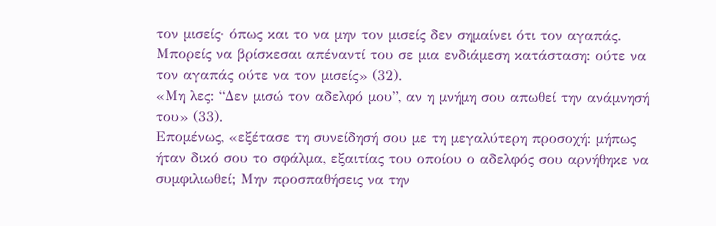τον μισείς· όπως και το να μην τον μισείς δεν σημαίνει ότι τον αγαπάς. Μπορείς να βρίσκεσαι απέναντί του σε μια ενδιάμεση κατάσταση: ούτε να τον αγαπάς ούτε να τον μισείς» (32).
«Μη λες: “Δεν μισώ τον αδελφό μου”, αν η μνήμη σου απωθεί την ανάμνησή του» (33).
Επομένως, «εξέτασε τη συνείδησή σου με τη μεγαλύτερη προσοχή: μήπως ήταν δικό σου το σφάλμα, εξαιτίας του οποίου ο αδελφός σου αρνήθηκε να συμφιλιωθεί; Μην προσπαθήσεις να την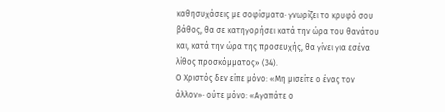καθησυχάσεις με σοφίσματα· γνωρίζει το κρυφό σου βάθος, θα σε κατηγορήσει κατά την ώρα του θανάτου και, κατά την ώρα της προσευχής, θα γίνει για εσένα λίθος προσκόμματος» (34).
Ο Χριστός δεν είπε μόνο: «Μη μισείτε ο ένας τον άλλον»· ούτε μόνο: «Αγαπάτε ο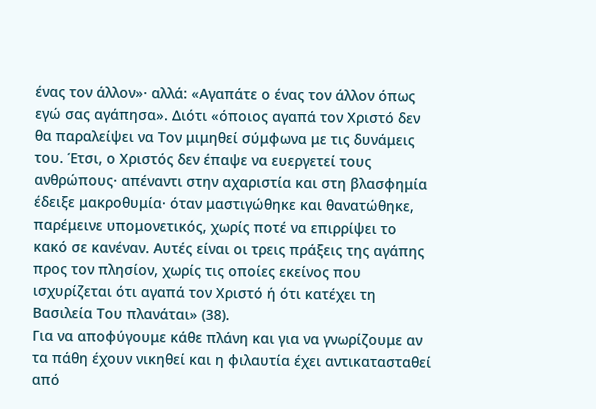ένας τον άλλον»· αλλά: «Αγαπάτε ο ένας τον άλλον όπως εγώ σας αγάπησα». Διότι «όποιος αγαπά τον Χριστό δεν θα παραλείψει να Τον μιμηθεί σύμφωνα με τις δυνάμεις του. Έτσι, ο Χριστός δεν έπαψε να ευεργετεί τους ανθρώπους· απέναντι στην αχαριστία και στη βλασφημία έδειξε μακροθυμία· όταν μαστιγώθηκε και θανατώθηκε, παρέμεινε υπομονετικός, χωρίς ποτέ να επιρρίψει το κακό σε κανέναν. Αυτές είναι οι τρεις πράξεις της αγάπης προς τον πλησίον, χωρίς τις οποίες εκείνος που ισχυρίζεται ότι αγαπά τον Χριστό ή ότι κατέχει τη Βασιλεία Του πλανάται» (38).
Για να αποφύγουμε κάθε πλάνη και για να γνωρίζουμε αν τα πάθη έχουν νικηθεί και η φιλαυτία έχει αντικατασταθεί από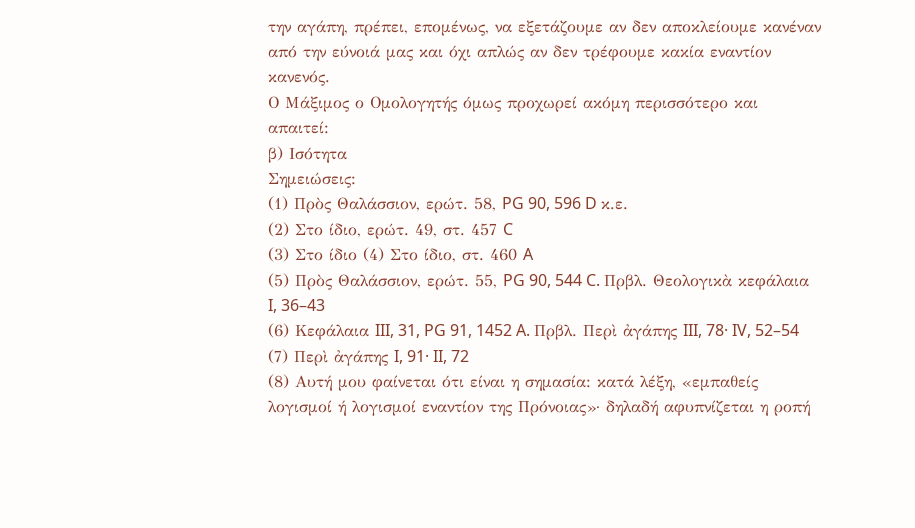την αγάπη, πρέπει, επομένως, να εξετάζουμε αν δεν αποκλείουμε κανέναν από την εύνοιά μας και όχι απλώς αν δεν τρέφουμε κακία εναντίον κανενός.
Ο Μάξιμος ο Ομολογητής όμως προχωρεί ακόμη περισσότερο και απαιτεί:
β) Ισότητα
Σημειώσεις:
(1) Πρὸς Θαλάσσιον, ερώτ. 58, PG 90, 596 D κ.ε.
(2) Στο ίδιο, ερώτ. 49, στ. 457 C
(3) Στο ίδιο (4) Στο ίδιο, στ. 460 A
(5) Πρὸς Θαλάσσιον, ερώτ. 55, PG 90, 544 C. Πρβλ. Θεολογικὰ κεφάλαια I, 36–43
(6) Κεφάλαια III, 31, PG 91, 1452 A. Πρβλ. Περὶ ἀγάπης III, 78· IV, 52–54
(7) Περὶ ἀγάπης I, 91· II, 72
(8) Αυτή μου φαίνεται ότι είναι η σημασία: κατά λέξη, «εμπαθείς λογισμοί ή λογισμοί εναντίον της Πρόνοιας»· δηλαδή αφυπνίζεται η ροπή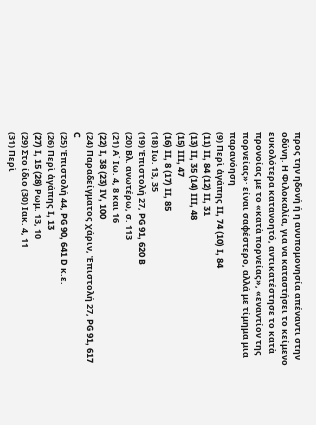προς την ηδονή ή η ανυπομονησία απέναντι στην οδύνη. Η Φιλοκαλία, για να καταστήσει το κείμενο ευκολότερα κατανοητό, αντικατέστησε το κατὰ προνοίας με το «κατὰ πορνείας», «εναντίον της πορνείας»· είναι σαφέστερο, αλλά με τίμημα μια παρανόηση
(9) Περὶ ἀγάπης II, 74 (10) I, 84
(11) II, 84 (12) II, 31
(13) II, 35 (14) III, 48
(15) III, 47
(16) II, 8 (17) II, 85
(18) Ιω. 13, 35
(19) Ἐπιστολή 27, PG 91, 620 B
(20) Βλ. ανωτέρω, σ. 113
(21) Α΄ Ιω. 4, 8 και 16
(22) I, 38 (23) IV, 100
(24) Παραδείγματος χάριν, Ἐπιστολή 27, PG 91, 617 C
(25) Ἐπιστολή 44, PG 90, 641 D κ.ε.
(26) Περὶ ἀγάπης I, 13
(27) I, 15 (28) Ρωμ. 13, 10
(29) Στο ίδιο (30) Ιακ. 4, 11
(31) Περὶ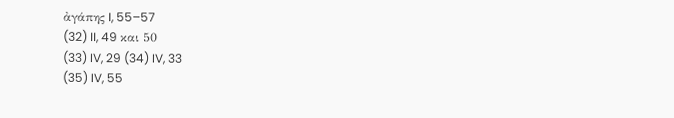ἀγάπης I, 55–57
(32) II, 49 και 50
(33) IV, 29 (34) IV, 33
(35) IV, 55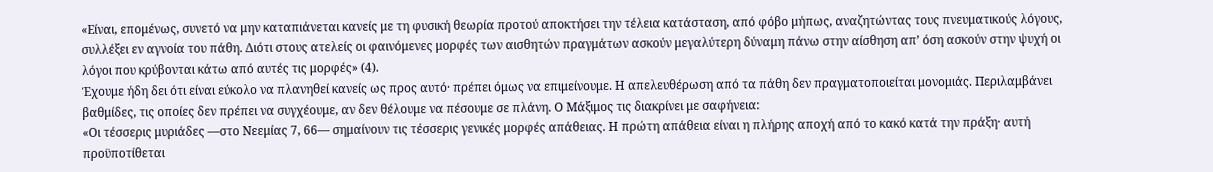«Είναι, επομένως, συνετό να μην καταπιάνεται κανείς με τη φυσική θεωρία προτού αποκτήσει την τέλεια κατάσταση, από φόβο μήπως, αναζητώντας τους πνευματικούς λόγους, συλλέξει εν αγνοία του πάθη. Διότι στους ατελείς οι φαινόμενες μορφές των αισθητών πραγμάτων ασκούν μεγαλύτερη δύναμη πάνω στην αίσθηση απ’ όση ασκούν στην ψυχή οι λόγοι που κρύβονται κάτω από αυτές τις μορφές» (4).
Έχουμε ήδη δει ότι είναι εύκολο να πλανηθεί κανείς ως προς αυτό· πρέπει όμως να επιμείνουμε. Η απελευθέρωση από τα πάθη δεν πραγματοποιείται μονομιάς. Περιλαμβάνει βαθμίδες, τις οποίες δεν πρέπει να συγχέουμε, αν δεν θέλουμε να πέσουμε σε πλάνη. Ο Μάξιμος τις διακρίνει με σαφήνεια:
«Οι τέσσερις μυριάδες —στο Νεεμίας 7, 66— σημαίνουν τις τέσσερις γενικές μορφές απάθειας. Η πρώτη απάθεια είναι η πλήρης αποχή από το κακό κατά την πράξη· αυτή προϋποτίθεται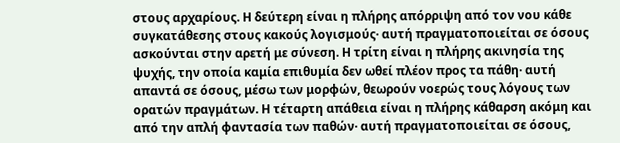στους αρχαρίους. Η δεύτερη είναι η πλήρης απόρριψη από τον νου κάθε συγκατάθεσης στους κακούς λογισμούς· αυτή πραγματοποιείται σε όσους ασκούνται στην αρετή με σύνεση. Η τρίτη είναι η πλήρης ακινησία της ψυχής, την οποία καμία επιθυμία δεν ωθεί πλέον προς τα πάθη· αυτή απαντά σε όσους, μέσω των μορφών, θεωρούν νοερώς τους λόγους των ορατών πραγμάτων. Η τέταρτη απάθεια είναι η πλήρης κάθαρση ακόμη και από την απλή φαντασία των παθών· αυτή πραγματοποιείται σε όσους,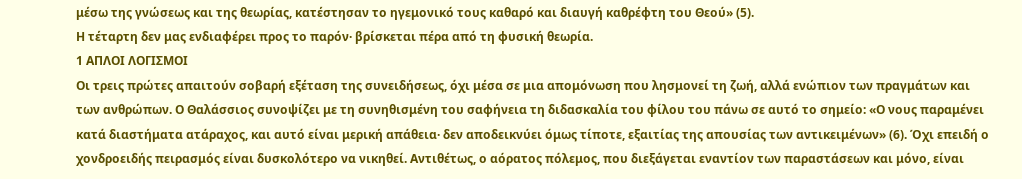μέσω της γνώσεως και της θεωρίας, κατέστησαν το ηγεμονικό τους καθαρό και διαυγή καθρέφτη του Θεού» (5).
Η τέταρτη δεν μας ενδιαφέρει προς το παρόν· βρίσκεται πέρα από τη φυσική θεωρία.
1 ΑΠΛΟΙ ΛΟΓΙΣΜΟΙ
Οι τρεις πρώτες απαιτούν σοβαρή εξέταση της συνειδήσεως, όχι μέσα σε μια απομόνωση που λησμονεί τη ζωή, αλλά ενώπιον των πραγμάτων και των ανθρώπων. Ο Θαλάσσιος συνοψίζει με τη συνηθισμένη του σαφήνεια τη διδασκαλία του φίλου του πάνω σε αυτό το σημείο: «Ο νους παραμένει κατά διαστήματα ατάραχος, και αυτό είναι μερική απάθεια· δεν αποδεικνύει όμως τίποτε, εξαιτίας της απουσίας των αντικειμένων» (6). Όχι επειδή ο χονδροειδής πειρασμός είναι δυσκολότερο να νικηθεί. Αντιθέτως, ο αόρατος πόλεμος, που διεξάγεται εναντίον των παραστάσεων και μόνο, είναι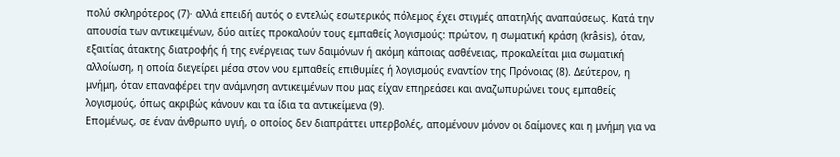πολύ σκληρότερος (7)· αλλά επειδή αυτός ο εντελώς εσωτερικός πόλεμος έχει στιγμές απατηλής αναπαύσεως. Κατά την απουσία των αντικειμένων, δύο αιτίες προκαλούν τους εμπαθείς λογισμούς: πρώτον, η σωματική κράση (krâsis), όταν, εξαιτίας άτακτης διατροφής ή της ενέργειας των δαιμόνων ή ακόμη κάποιας ασθένειας, προκαλείται μια σωματική αλλοίωση, η οποία διεγείρει μέσα στον νου εμπαθείς επιθυμίες ή λογισμούς εναντίον της Πρόνοιας (8). Δεύτερον, η μνήμη, όταν επαναφέρει την ανάμνηση αντικειμένων που μας είχαν επηρεάσει και αναζωπυρώνει τους εμπαθείς λογισμούς, όπως ακριβώς κάνουν και τα ίδια τα αντικείμενα (9).
Επομένως, σε έναν άνθρωπο υγιή, ο οποίος δεν διαπράττει υπερβολές, απομένουν μόνον οι δαίμονες και η μνήμη για να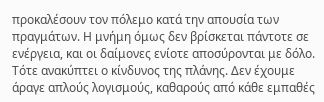προκαλέσουν τον πόλεμο κατά την απουσία των πραγμάτων. Η μνήμη όμως δεν βρίσκεται πάντοτε σε ενέργεια, και οι δαίμονες ενίοτε αποσύρονται με δόλο. Τότε ανακύπτει ο κίνδυνος της πλάνης. Δεν έχουμε άραγε απλούς λογισμούς, καθαρούς από κάθε εμπαθές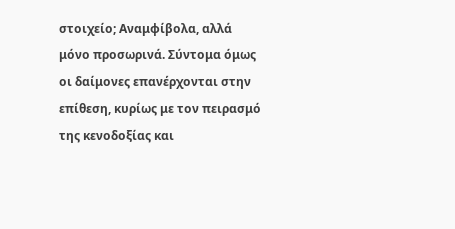στοιχείο; Αναμφίβολα, αλλά μόνο προσωρινά. Σύντομα όμως οι δαίμονες επανέρχονται στην επίθεση, κυρίως με τον πειρασμό της κενοδοξίας και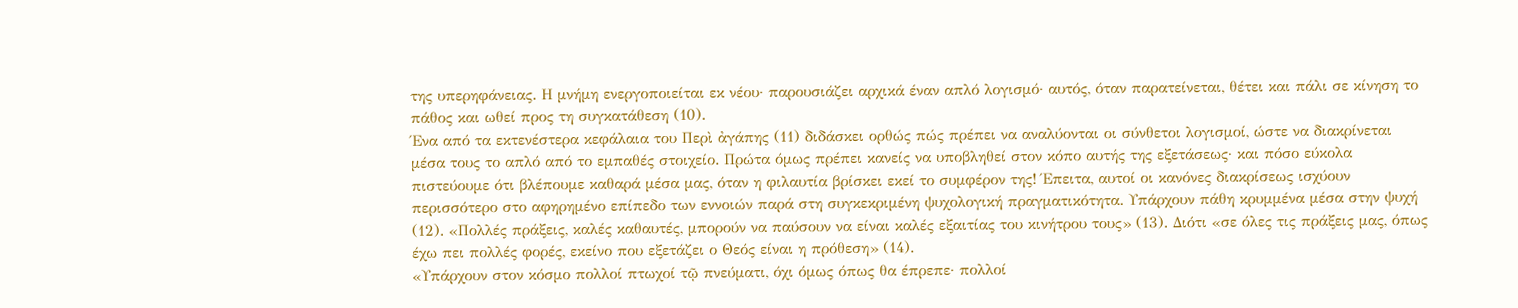της υπερηφάνειας. Η μνήμη ενεργοποιείται εκ νέου· παρουσιάζει αρχικά έναν απλό λογισμό· αυτός, όταν παρατείνεται, θέτει και πάλι σε κίνηση το πάθος και ωθεί προς τη συγκατάθεση (10).
Ένα από τα εκτενέστερα κεφάλαια του Περὶ ἀγάπης (11) διδάσκει ορθώς πώς πρέπει να αναλύονται οι σύνθετοι λογισμοί, ώστε να διακρίνεται μέσα τους το απλό από το εμπαθές στοιχείο. Πρώτα όμως πρέπει κανείς να υποβληθεί στον κόπο αυτής της εξετάσεως· και πόσο εύκολα πιστεύουμε ότι βλέπουμε καθαρά μέσα μας, όταν η φιλαυτία βρίσκει εκεί το συμφέρον της! Έπειτα, αυτοί οι κανόνες διακρίσεως ισχύουν περισσότερο στο αφηρημένο επίπεδο των εννοιών παρά στη συγκεκριμένη ψυχολογική πραγματικότητα. Υπάρχουν πάθη κρυμμένα μέσα στην ψυχή (12). «Πολλές πράξεις, καλές καθαυτές, μπορούν να παύσουν να είναι καλές εξαιτίας του κινήτρου τους» (13). Διότι «σε όλες τις πράξεις μας, όπως έχω πει πολλές φορές, εκείνο που εξετάζει ο Θεός είναι η πρόθεση» (14).
«Υπάρχουν στον κόσμο πολλοί πτωχοί τῷ πνεύματι, όχι όμως όπως θα έπρεπε· πολλοί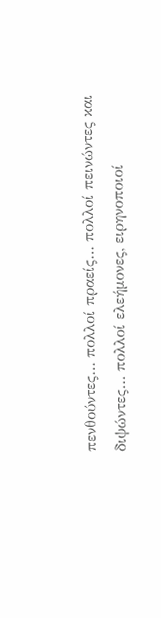πενθούντες… πολλοί πραείς… πολλοί πεινώντες και διψώντες… πολλοί ελεήμονες, ειρηνοποιοί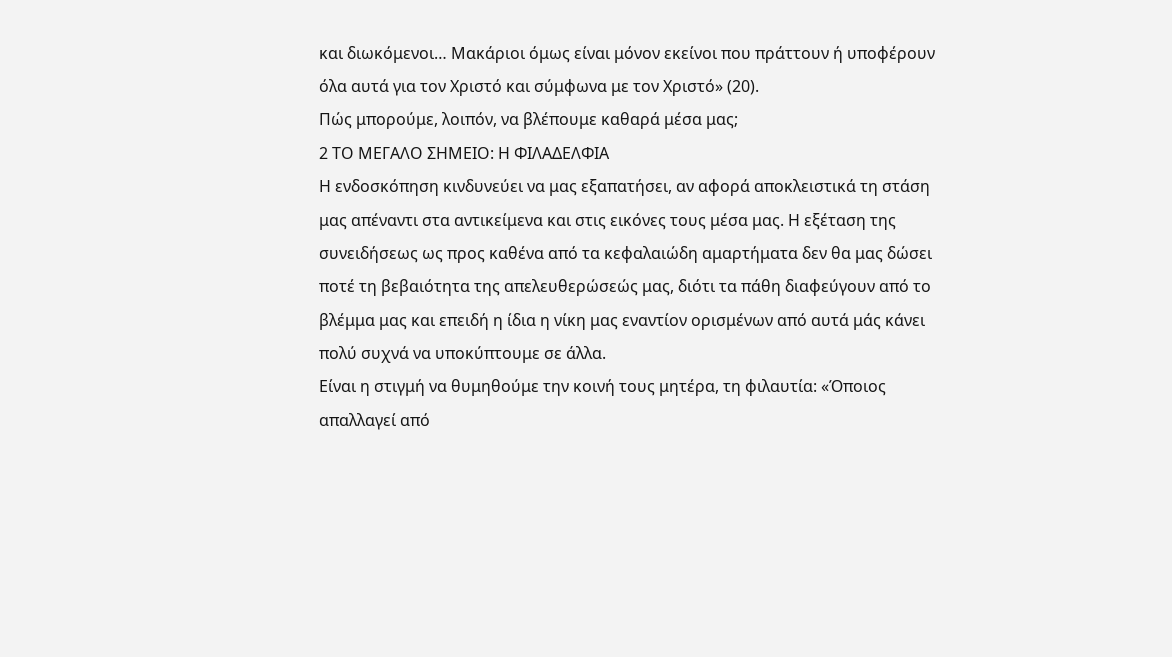και διωκόμενοι… Μακάριοι όμως είναι μόνον εκείνοι που πράττουν ή υποφέρουν όλα αυτά για τον Χριστό και σύμφωνα με τον Χριστό» (20).
Πώς μπορούμε, λοιπόν, να βλέπουμε καθαρά μέσα μας;
2 ΤΟ ΜΕΓΑΛΟ ΣΗΜΕΙΟ: Η ΦΙΛΑΔΕΛΦΙΑ
Η ενδοσκόπηση κινδυνεύει να μας εξαπατήσει, αν αφορά αποκλειστικά τη στάση μας απέναντι στα αντικείμενα και στις εικόνες τους μέσα μας. Η εξέταση της συνειδήσεως ως προς καθένα από τα κεφαλαιώδη αμαρτήματα δεν θα μας δώσει ποτέ τη βεβαιότητα της απελευθερώσεώς μας, διότι τα πάθη διαφεύγουν από το βλέμμα μας και επειδή η ίδια η νίκη μας εναντίον ορισμένων από αυτά μάς κάνει πολύ συχνά να υποκύπτουμε σε άλλα.
Είναι η στιγμή να θυμηθούμε την κοινή τους μητέρα, τη φιλαυτία: «Όποιος απαλλαγεί από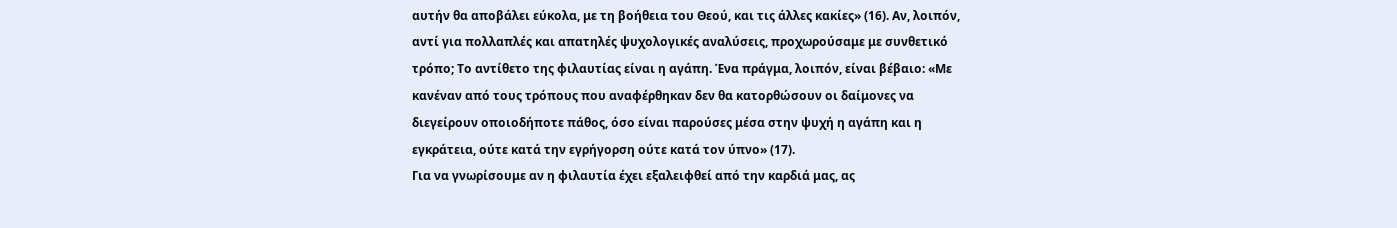αυτήν θα αποβάλει εύκολα, με τη βοήθεια του Θεού, και τις άλλες κακίες» (16). Αν, λοιπόν, αντί για πολλαπλές και απατηλές ψυχολογικές αναλύσεις, προχωρούσαμε με συνθετικό τρόπο; Το αντίθετο της φιλαυτίας είναι η αγάπη. Ένα πράγμα, λοιπόν, είναι βέβαιο: «Με κανέναν από τους τρόπους που αναφέρθηκαν δεν θα κατορθώσουν οι δαίμονες να διεγείρουν οποιοδήποτε πάθος, όσο είναι παρούσες μέσα στην ψυχή η αγάπη και η εγκράτεια, ούτε κατά την εγρήγορση ούτε κατά τον ύπνο» (17).
Για να γνωρίσουμε αν η φιλαυτία έχει εξαλειφθεί από την καρδιά μας, ας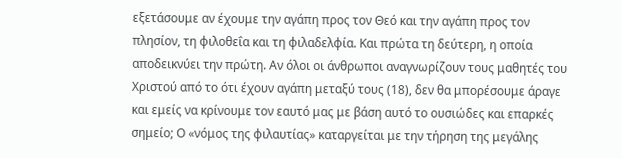εξετάσουμε αν έχουμε την αγάπη προς τον Θεό και την αγάπη προς τον πλησίον, τη φιλοθεΐα και τη φιλαδελφία. Και πρώτα τη δεύτερη, η οποία αποδεικνύει την πρώτη. Αν όλοι οι άνθρωποι αναγνωρίζουν τους μαθητές του Χριστού από το ότι έχουν αγάπη μεταξύ τους (18), δεν θα μπορέσουμε άραγε και εμείς να κρίνουμε τον εαυτό μας με βάση αυτό το ουσιώδες και επαρκές σημείο; Ο «νόμος της φιλαυτίας» καταργείται με την τήρηση της μεγάλης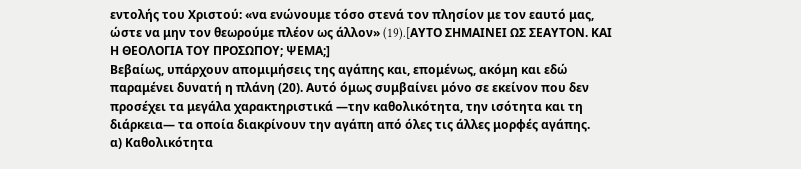εντολής του Χριστού: «να ενώνουμε τόσο στενά τον πλησίον με τον εαυτό μας, ώστε να μην τον θεωρούμε πλέον ως άλλον» (19).[AYΤΟ ΣΗΜΑΙΝΕΙ ΩΣ ΣΕΑΥΤΟΝ. ΚΑΙ Η ΘΕΟΛΟΓΙΑ ΤΟΥ ΠΡΟΣΩΠΟΥ; ΨΕΜΑ;]
Βεβαίως, υπάρχουν απομιμήσεις της αγάπης και, επομένως, ακόμη και εδώ παραμένει δυνατή η πλάνη (20). Αυτό όμως συμβαίνει μόνο σε εκείνον που δεν προσέχει τα μεγάλα χαρακτηριστικά —την καθολικότητα, την ισότητα και τη διάρκεια— τα οποία διακρίνουν την αγάπη από όλες τις άλλες μορφές αγάπης.
α) Καθολικότητα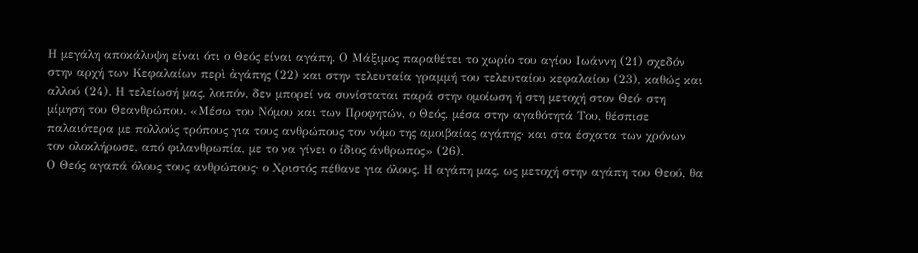Η μεγάλη αποκάλυψη είναι ότι ο Θεός είναι αγάπη. Ο Μάξιμος παραθέτει το χωρίο του αγίου Ιωάννη (21) σχεδόν στην αρχή των Κεφαλαίων περὶ ἀγάπης (22) και στην τελευταία γραμμή του τελευταίου κεφαλαίου (23), καθώς και αλλού (24). Η τελείωσή μας, λοιπόν, δεν μπορεί να συνίσταται παρά στην ομοίωση ή στη μετοχή στον Θεό· στη μίμηση του Θεανθρώπου. «Μέσω του Νόμου και των Προφητών, ο Θεός, μέσα στην αγαθότητά Του, θέσπισε παλαιότερα με πολλούς τρόπους για τους ανθρώπους τον νόμο της αμοιβαίας αγάπης· και στα έσχατα των χρόνων τον ολοκλήρωσε, από φιλανθρωπία, με το να γίνει ο ίδιος άνθρωπος» (26).
Ο Θεός αγαπά όλους τους ανθρώπους· ο Χριστός πέθανε για όλους. Η αγάπη μας, ως μετοχή στην αγάπη του Θεού, θα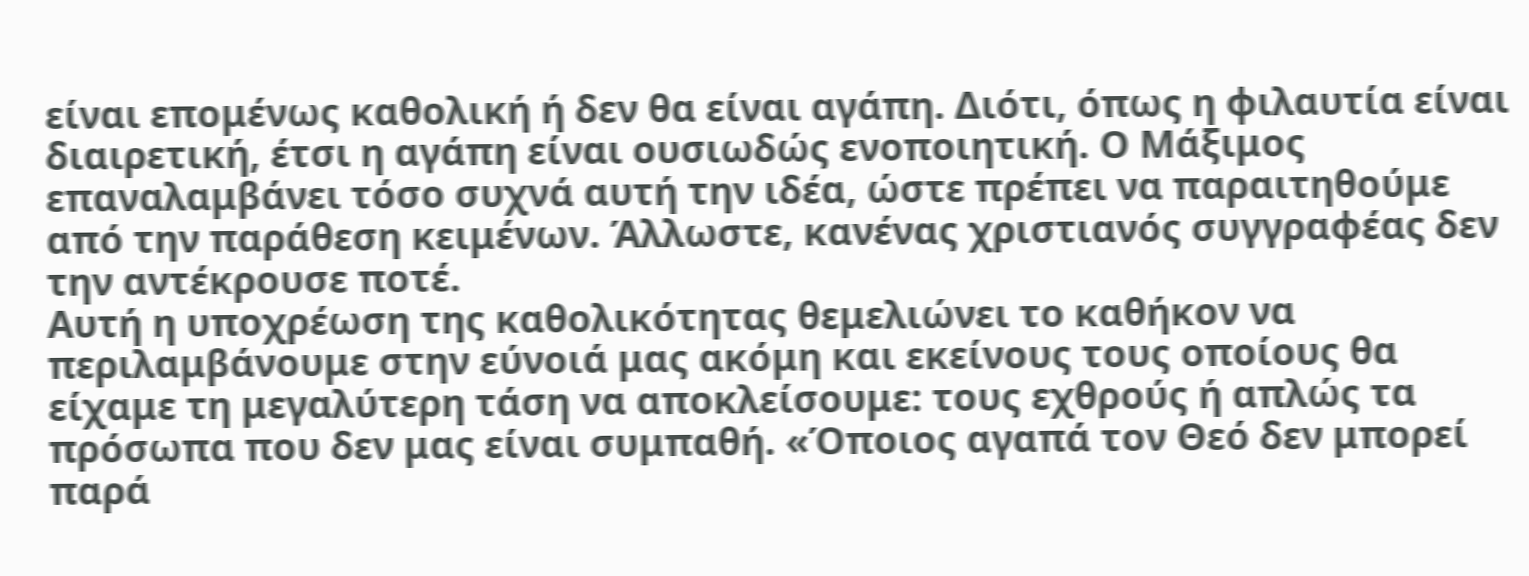είναι επομένως καθολική ή δεν θα είναι αγάπη. Διότι, όπως η φιλαυτία είναι διαιρετική, έτσι η αγάπη είναι ουσιωδώς ενοποιητική. Ο Μάξιμος επαναλαμβάνει τόσο συχνά αυτή την ιδέα, ώστε πρέπει να παραιτηθούμε από την παράθεση κειμένων. Άλλωστε, κανένας χριστιανός συγγραφέας δεν την αντέκρουσε ποτέ.
Αυτή η υποχρέωση της καθολικότητας θεμελιώνει το καθήκον να περιλαμβάνουμε στην εύνοιά μας ακόμη και εκείνους τους οποίους θα είχαμε τη μεγαλύτερη τάση να αποκλείσουμε: τους εχθρούς ή απλώς τα πρόσωπα που δεν μας είναι συμπαθή. «Όποιος αγαπά τον Θεό δεν μπορεί παρά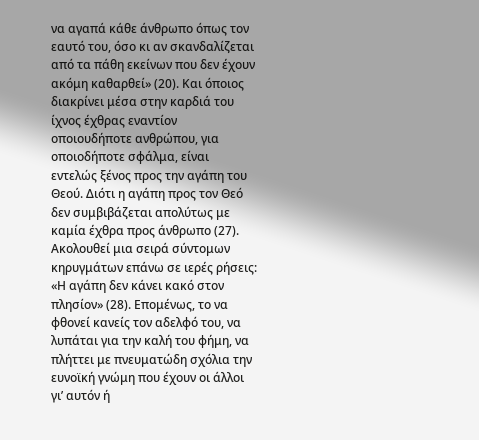να αγαπά κάθε άνθρωπο όπως τον εαυτό του, όσο κι αν σκανδαλίζεται από τα πάθη εκείνων που δεν έχουν ακόμη καθαρθεί» (20). Και όποιος διακρίνει μέσα στην καρδιά του ίχνος έχθρας εναντίον οποιουδήποτε ανθρώπου, για οποιοδήποτε σφάλμα, είναι εντελώς ξένος προς την αγάπη του Θεού. Διότι η αγάπη προς τον Θεό δεν συμβιβάζεται απολύτως με καμία έχθρα προς άνθρωπο (27).
Ακολουθεί μια σειρά σύντομων κηρυγμάτων επάνω σε ιερές ρήσεις:
«Η αγάπη δεν κάνει κακό στον πλησίον» (28). Επομένως, το να φθονεί κανείς τον αδελφό του, να λυπάται για την καλή του φήμη, να πλήττει με πνευματώδη σχόλια την ευνοϊκή γνώμη που έχουν οι άλλοι γι’ αυτόν ή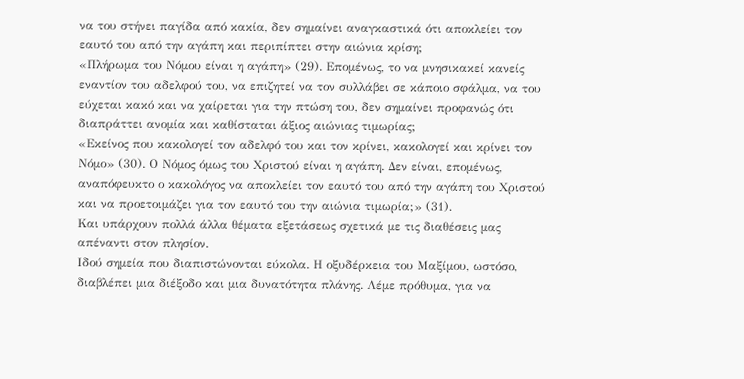να του στήνει παγίδα από κακία, δεν σημαίνει αναγκαστικά ότι αποκλείει τον εαυτό του από την αγάπη και περιπίπτει στην αιώνια κρίση;
«Πλήρωμα του Νόμου είναι η αγάπη» (29). Επομένως, το να μνησικακεί κανείς εναντίον του αδελφού του, να επιζητεί να τον συλλάβει σε κάποιο σφάλμα, να του εύχεται κακό και να χαίρεται για την πτώση του, δεν σημαίνει προφανώς ότι διαπράττει ανομία και καθίσταται άξιος αιώνιας τιμωρίας;
«Εκείνος που κακολογεί τον αδελφό του και τον κρίνει, κακολογεί και κρίνει τον Νόμο» (30). Ο Νόμος όμως του Χριστού είναι η αγάπη. Δεν είναι, επομένως, αναπόφευκτο ο κακολόγος να αποκλείει τον εαυτό του από την αγάπη του Χριστού και να προετοιμάζει για τον εαυτό του την αιώνια τιμωρία;» (31).
Και υπάρχουν πολλά άλλα θέματα εξετάσεως σχετικά με τις διαθέσεις μας απέναντι στον πλησίον.
Ιδού σημεία που διαπιστώνονται εύκολα. Η οξυδέρκεια του Μαξίμου, ωστόσο, διαβλέπει μια διέξοδο και μια δυνατότητα πλάνης. Λέμε πρόθυμα, για να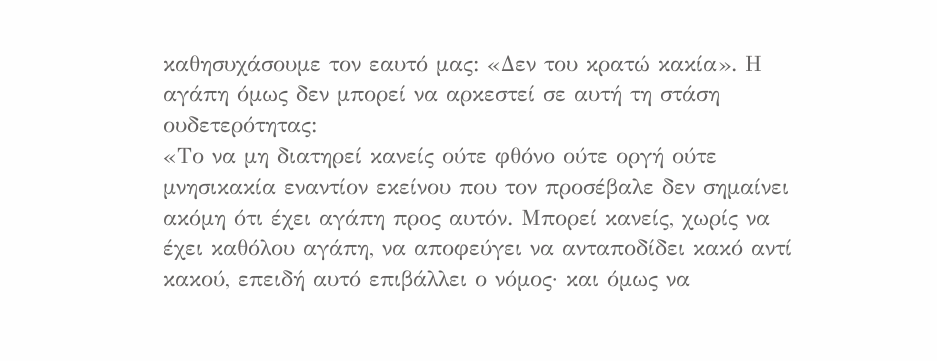καθησυχάσουμε τον εαυτό μας: «Δεν του κρατώ κακία». Η αγάπη όμως δεν μπορεί να αρκεστεί σε αυτή τη στάση ουδετερότητας:
«Το να μη διατηρεί κανείς ούτε φθόνο ούτε οργή ούτε μνησικακία εναντίον εκείνου που τον προσέβαλε δεν σημαίνει ακόμη ότι έχει αγάπη προς αυτόν. Μπορεί κανείς, χωρίς να έχει καθόλου αγάπη, να αποφεύγει να ανταποδίδει κακό αντί κακού, επειδή αυτό επιβάλλει ο νόμος· και όμως να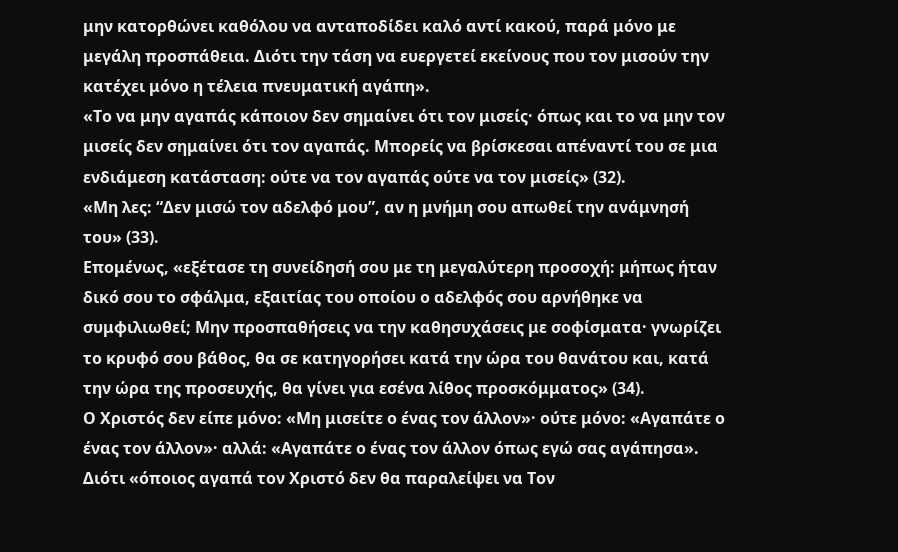μην κατορθώνει καθόλου να ανταποδίδει καλό αντί κακού, παρά μόνο με μεγάλη προσπάθεια. Διότι την τάση να ευεργετεί εκείνους που τον μισούν την κατέχει μόνο η τέλεια πνευματική αγάπη».
«Το να μην αγαπάς κάποιον δεν σημαίνει ότι τον μισείς· όπως και το να μην τον μισείς δεν σημαίνει ότι τον αγαπάς. Μπορείς να βρίσκεσαι απέναντί του σε μια ενδιάμεση κατάσταση: ούτε να τον αγαπάς ούτε να τον μισείς» (32).
«Μη λες: “Δεν μισώ τον αδελφό μου”, αν η μνήμη σου απωθεί την ανάμνησή του» (33).
Επομένως, «εξέτασε τη συνείδησή σου με τη μεγαλύτερη προσοχή: μήπως ήταν δικό σου το σφάλμα, εξαιτίας του οποίου ο αδελφός σου αρνήθηκε να συμφιλιωθεί; Μην προσπαθήσεις να την καθησυχάσεις με σοφίσματα· γνωρίζει το κρυφό σου βάθος, θα σε κατηγορήσει κατά την ώρα του θανάτου και, κατά την ώρα της προσευχής, θα γίνει για εσένα λίθος προσκόμματος» (34).
Ο Χριστός δεν είπε μόνο: «Μη μισείτε ο ένας τον άλλον»· ούτε μόνο: «Αγαπάτε ο ένας τον άλλον»· αλλά: «Αγαπάτε ο ένας τον άλλον όπως εγώ σας αγάπησα». Διότι «όποιος αγαπά τον Χριστό δεν θα παραλείψει να Τον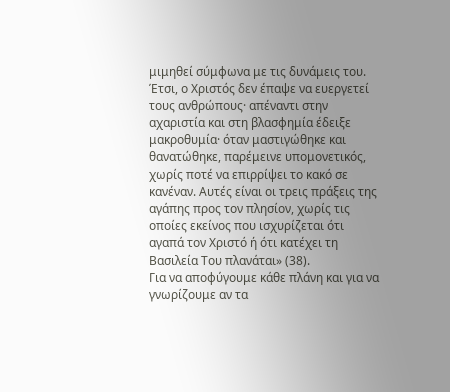μιμηθεί σύμφωνα με τις δυνάμεις του. Έτσι, ο Χριστός δεν έπαψε να ευεργετεί τους ανθρώπους· απέναντι στην αχαριστία και στη βλασφημία έδειξε μακροθυμία· όταν μαστιγώθηκε και θανατώθηκε, παρέμεινε υπομονετικός, χωρίς ποτέ να επιρρίψει το κακό σε κανέναν. Αυτές είναι οι τρεις πράξεις της αγάπης προς τον πλησίον, χωρίς τις οποίες εκείνος που ισχυρίζεται ότι αγαπά τον Χριστό ή ότι κατέχει τη Βασιλεία Του πλανάται» (38).
Για να αποφύγουμε κάθε πλάνη και για να γνωρίζουμε αν τα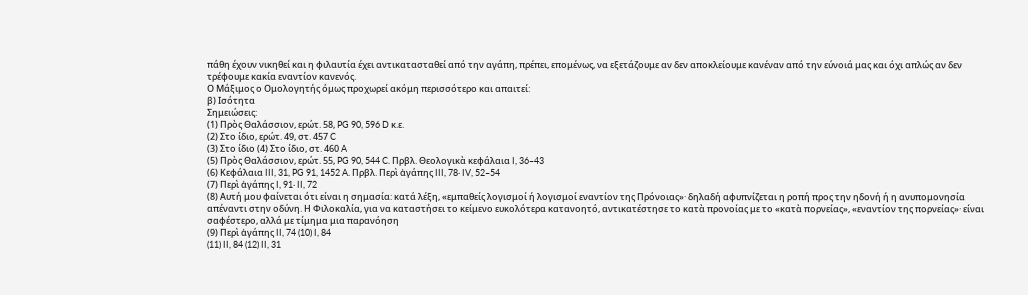πάθη έχουν νικηθεί και η φιλαυτία έχει αντικατασταθεί από την αγάπη, πρέπει, επομένως, να εξετάζουμε αν δεν αποκλείουμε κανέναν από την εύνοιά μας και όχι απλώς αν δεν τρέφουμε κακία εναντίον κανενός.
Ο Μάξιμος ο Ομολογητής όμως προχωρεί ακόμη περισσότερο και απαιτεί:
β) Ισότητα
Σημειώσεις:
(1) Πρὸς Θαλάσσιον, ερώτ. 58, PG 90, 596 D κ.ε.
(2) Στο ίδιο, ερώτ. 49, στ. 457 C
(3) Στο ίδιο (4) Στο ίδιο, στ. 460 A
(5) Πρὸς Θαλάσσιον, ερώτ. 55, PG 90, 544 C. Πρβλ. Θεολογικὰ κεφάλαια I, 36–43
(6) Κεφάλαια III, 31, PG 91, 1452 A. Πρβλ. Περὶ ἀγάπης III, 78· IV, 52–54
(7) Περὶ ἀγάπης I, 91· II, 72
(8) Αυτή μου φαίνεται ότι είναι η σημασία: κατά λέξη, «εμπαθείς λογισμοί ή λογισμοί εναντίον της Πρόνοιας»· δηλαδή αφυπνίζεται η ροπή προς την ηδονή ή η ανυπομονησία απέναντι στην οδύνη. Η Φιλοκαλία, για να καταστήσει το κείμενο ευκολότερα κατανοητό, αντικατέστησε το κατὰ προνοίας με το «κατὰ πορνείας», «εναντίον της πορνείας»· είναι σαφέστερο, αλλά με τίμημα μια παρανόηση
(9) Περὶ ἀγάπης II, 74 (10) I, 84
(11) II, 84 (12) II, 31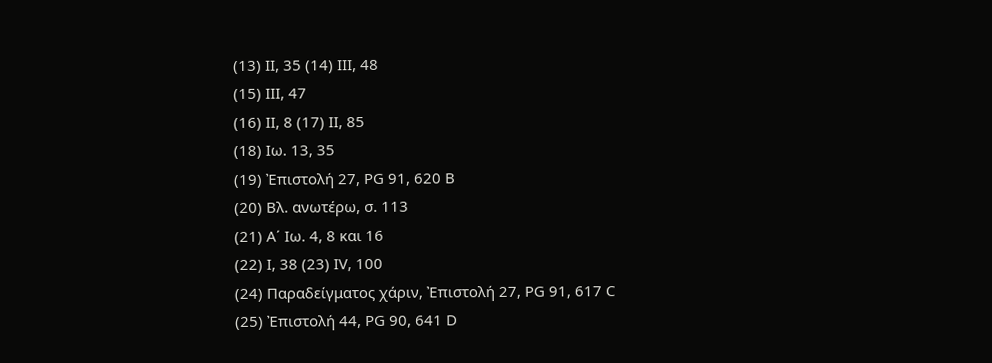(13) II, 35 (14) III, 48
(15) III, 47
(16) II, 8 (17) II, 85
(18) Ιω. 13, 35
(19) Ἐπιστολή 27, PG 91, 620 B
(20) Βλ. ανωτέρω, σ. 113
(21) Α΄ Ιω. 4, 8 και 16
(22) I, 38 (23) IV, 100
(24) Παραδείγματος χάριν, Ἐπιστολή 27, PG 91, 617 C
(25) Ἐπιστολή 44, PG 90, 641 D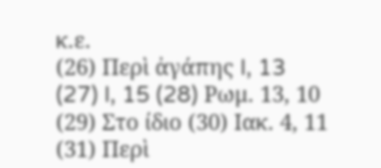κ.ε.
(26) Περὶ ἀγάπης I, 13
(27) I, 15 (28) Ρωμ. 13, 10
(29) Στο ίδιο (30) Ιακ. 4, 11
(31) Περὶ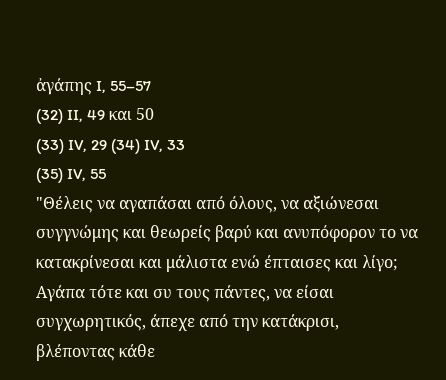ἀγάπης I, 55–57
(32) II, 49 και 50
(33) IV, 29 (34) IV, 33
(35) IV, 55
"Θέλεις να αγαπάσαι από όλους, να αξιώνεσαι συγγνώμης και θεωρείς βαρύ και ανυπόφορον το να κατακρίνεσαι και μάλιστα ενώ έπταισες και λίγο; Αγάπα τότε και συ τους πάντες, να είσαι συγχωρητικός, άπεχε από την κατάκρισι, βλέποντας κάθε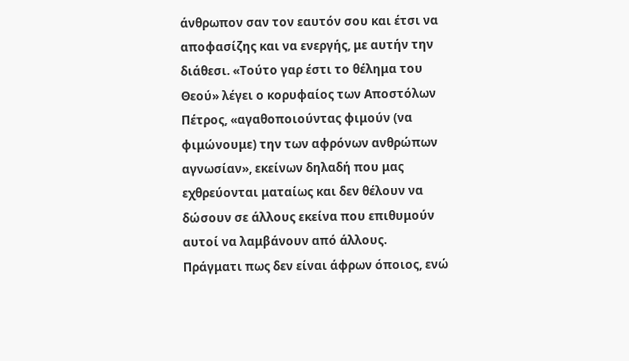άνθρωπον σαν τον εαυτόν σου και έτσι να αποφασίζης και να ενεργής, με αυτήν την διάθεσι. «Τούτο γαρ έστι το θέλημα του Θεού» λέγει ο κορυφαίος των Αποστόλων Πέτρος, «αγαθοποιούντας φιμούν (να φιμώνουμε) την των αφρόνων ανθρώπων αγνωσίαν», εκείνων δηλαδή που μας εχθρεύονται ματαίως και δεν θέλουν να δώσουν σε άλλους εκείνα που επιθυμούν αυτοί να λαμβάνουν από άλλους.
Πράγματι πως δεν είναι άφρων όποιος, ενώ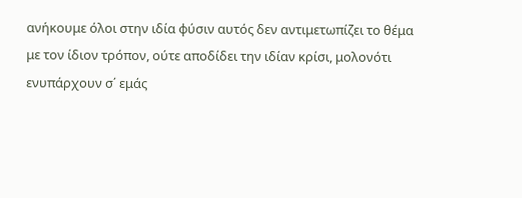ανήκουμε όλοι στην ιδία φύσιν αυτός δεν αντιμετωπίζει το θέμα με τον ίδιον τρόπον, ούτε αποδίδει την ιδίαν κρίσι, μολονότι ενυπάρχουν σ΄ εμάς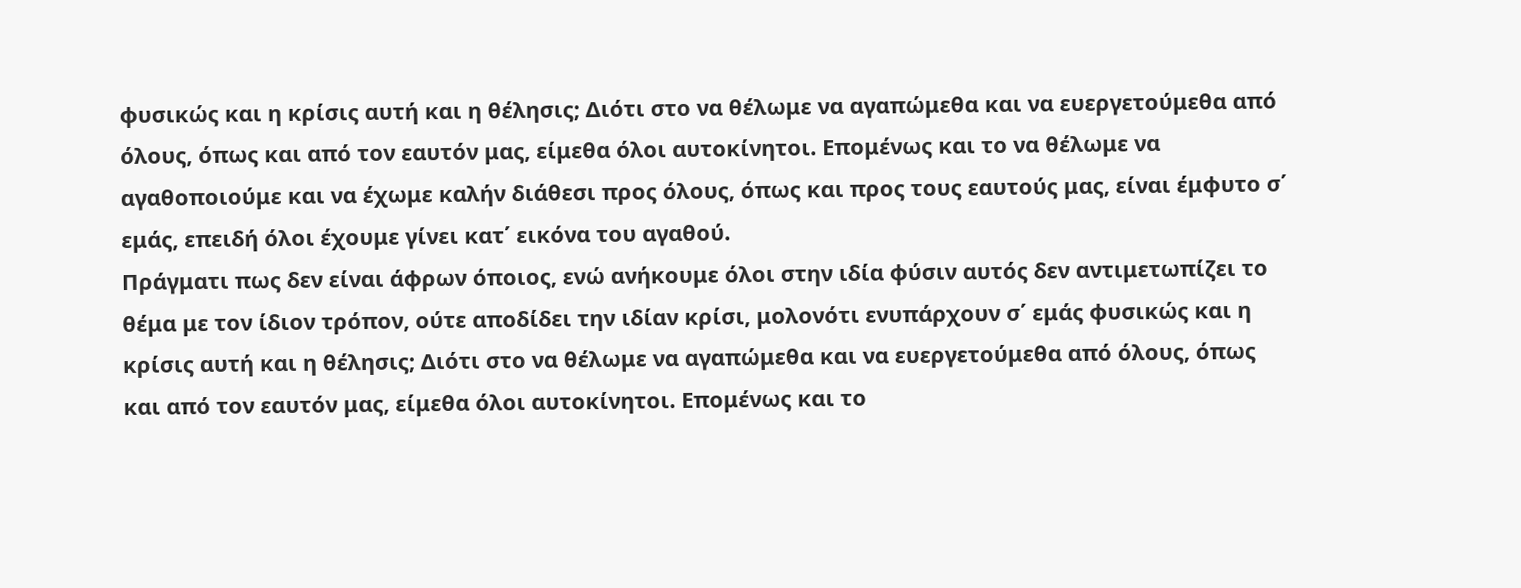φυσικώς και η κρίσις αυτή και η θέλησις; Διότι στο να θέλωμε να αγαπώμεθα και να ευεργετούμεθα από όλους, όπως και από τον εαυτόν μας, είμεθα όλοι αυτοκίνητοι. Επομένως και το να θέλωμε να αγαθοποιούμε και να έχωμε καλήν διάθεσι προς όλους, όπως και προς τους εαυτούς μας, είναι έμφυτο σ΄ εμάς, επειδή όλοι έχουμε γίνει κατ΄ εικόνα του αγαθού.
Πράγματι πως δεν είναι άφρων όποιος, ενώ ανήκουμε όλοι στην ιδία φύσιν αυτός δεν αντιμετωπίζει το θέμα με τον ίδιον τρόπον, ούτε αποδίδει την ιδίαν κρίσι, μολονότι ενυπάρχουν σ΄ εμάς φυσικώς και η κρίσις αυτή και η θέλησις; Διότι στο να θέλωμε να αγαπώμεθα και να ευεργετούμεθα από όλους, όπως και από τον εαυτόν μας, είμεθα όλοι αυτοκίνητοι. Επομένως και το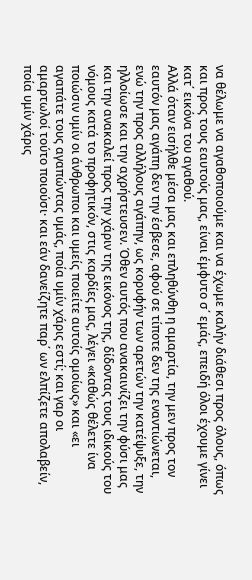να θέλωμε να αγαθοποιούμε και να έχωμε καλήν διάθεσι προς όλους, όπως και προς τους εαυτούς μας, είναι έμφυτο σ΄ εμάς, επειδή όλοι έχουμε γίνει κατ΄ εικόνα του αγαθού.
Αλλά όταν εισήλθε μέσα μας και επληθύνθη η αμαρτία, την μεν προς τον εαυτόν μας αγάπη δεν την έσβεσε, αφού σε τίποτε δεν της εναντιώνεται, ενώ την προς αλλήλους αγάπην, ως κορυφήν των αρετών την κατέψυξε, την ηλλοίωσε και την αχρήστευσεν. Όθεν αυτός που ανακαινίζει την φύσι μας και την ανακαλεί προς την χάριν της εικόνος της, δίδοντας τους ιδικούς του νόμους κατά το προφητικόν, στις καρδίες μας, λέγει «καθώς θέλετε ίνα ποιώσιν υμίν οι άνθρωποι και υμείς ποιείτε αυτοίς ομοίως» και «ει αγαπάτε τους αγαπώντας υμάς, ποία υμίν χάρις εστί; και γαρ οι αμαρτωλοί τούτο ποιούσι· και εάν δανείζητε παρ΄ ων ελπίζετε απολαβείν, ποία υμίν χάρις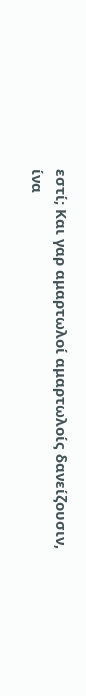εστί; Και γαρ αμαρτωλοί αμαρτωλοίς δανείζουσιν, ίνα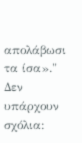απολάβωσι τα ίσα»."
Δεν υπάρχουν σχόλια: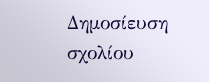Δημοσίευση σχολίου